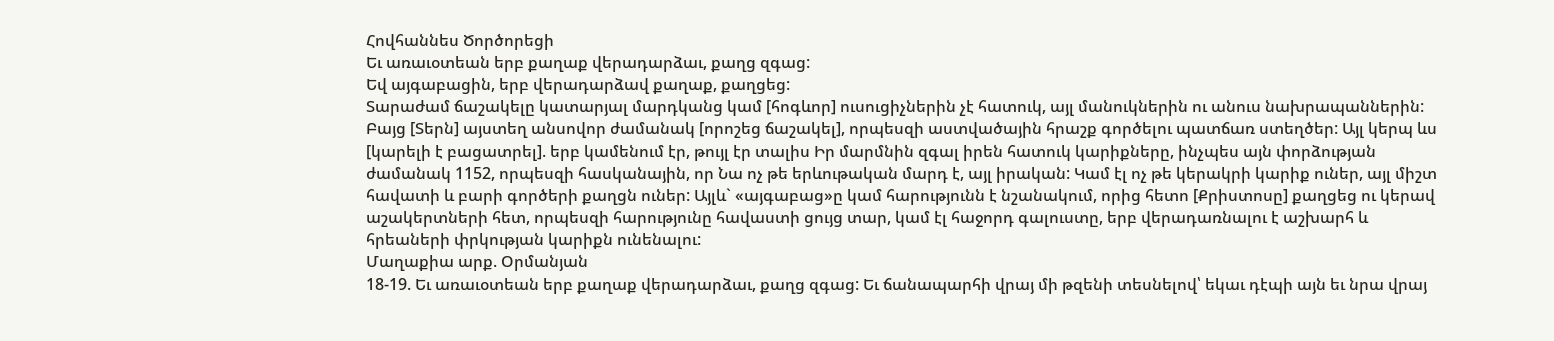Հովհաննես Ծործորեցի
Եւ առաւօտեան երբ քաղաք վերադարձաւ, քաղց զգաց:
Եվ այգաբացին, երբ վերադարձավ քաղաք, քաղցեց:
Տարաժամ ճաշակելը կատարյալ մարդկանց կամ [հոգևոր] ուսուցիչներին չէ հատուկ, այլ մանուկներին ու անուս նախրապաններին: Բայց [Տերն] այստեղ անսովոր ժամանակ [որոշեց ճաշակել], որպեսզի աստվածային հրաշք գործելու պատճառ ստեղծեր: Այլ կերպ ևս [կարելի է բացատրել]. երբ կամենում էր, թույլ էր տալիս Իր մարմնին զգալ իրեն հատուկ կարիքները, ինչպես այն փորձության ժամանակ 1152, որպեսզի հասկանային, որ Նա ոչ թե երևութական մարդ է, այլ իրական: Կամ էլ ոչ թե կերակրի կարիք ուներ, այլ միշտ հավատի և բարի գործերի քաղցն ուներ: Այլև` «այգաբաց»ը կամ հարությունն է նշանակում, որից հետո [Քրիստոսը] քաղցեց ու կերավ աշակերտների հետ, որպեսզի հարությունը հավաստի ցույց տար, կամ էլ հաջորդ գալուստը, երբ վերադառնալու է աշխարհ և հրեաների փրկության կարիքն ունենալու:
Մաղաքիա արք. Օրմանյան
18-19. Եւ առաւօտեան երբ քաղաք վերադարձաւ, քաղց զգաց: Եւ ճանապարհի վրայ մի թզենի տեսնելով՝ եկաւ դէպի այն եւ նրա վրայ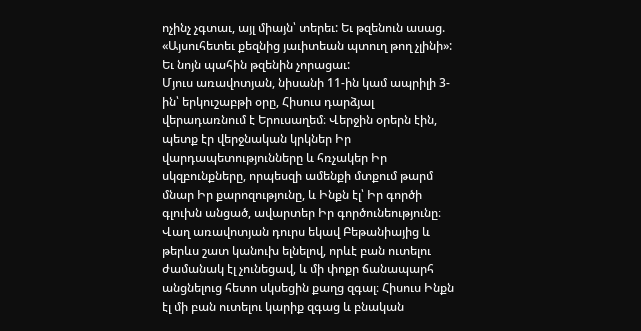ոչինչ չգտաւ, այլ միայն՝ տերեւ: Եւ թզենուն ասաց. «Այսուհետեւ քեզնից յաւիտեան պտուղ թող չլինի»: Եւ նոյն պահին թզենին չորացաւ:
Մյուս առավոտյան, նիսանի 11-ին կամ ապրիլի 3-ին՝ երկուշաբթի օրը, Հիսուս դարձյալ վերադառնում է Երուսաղեմ։ Վերջին օրերն էին, պետք էր վերջնական կրկներ Իր վարդապետությունները և հռչակեր Իր սկզբունքները, որպեսզի ամենքի մտքում թարմ մնար Իր քարոզությունը, և Ինքն էլ՝ Իր գործի գլուխն անցած, ավարտեր Իր գործունեությունը։
Վաղ առավոտյան դուրս եկավ Բեթանիայից և թերևս շատ կանուխ ելնելով, որևէ բան ուտելու ժամանակ էլ չունեցավ, և մի փոքր ճանապարհ անցնելուց հետո սկսեցին քաղց զգալ։ Հիսուս Ինքն էլ մի բան ուտելու կարիք զգաց և բնական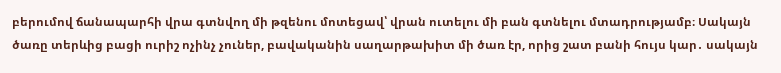բերումով ճանապարհի վրա գտնվող մի թզենու մոտեցավ՝ վրան ուտելու մի բան գտնելու մտադրությամբ։ Սակայն ծառը տերևից բացի ուրիշ ոչինչ չուներ, բավականին սաղարթախիտ մի ծառ էր, որից շատ բանի հույս կար․ սակայն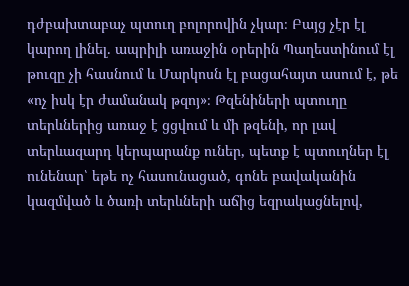դժբախտաբաչ պտուղ բոլորովին չկար։ Բայց չէր էլ կարող լինել․ ապրիլի առաջին օրերին Պաղեստինում էլ թուզը չի հասնում և Մարկոսն էլ բացահայտ ասում է, թե «ոչ իսկ էր ժամանակ թզոյ»։ Թզենիների պտուղը տերևներից առաջ է ցցվում և մի թզենի, որ լավ տերևազարդ կերպարանք ուներ, պետք է պտուղներ էլ ունենար՝ եթե ոչ հասունացած, գոնե բավականին կազմված և ծառի տերևների աճից եզրակացնելով,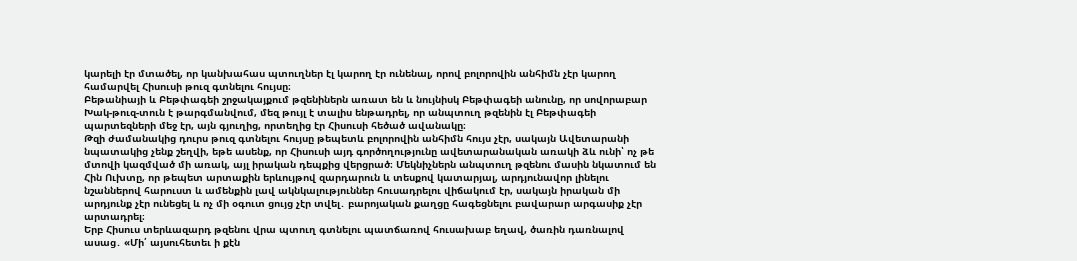կարելի էր մտածել, որ կանխահաս պտուղներ էլ կարող էր ունենալ, որով բոլորովին անհիմն չէր կարող համարվել Հիսուսի թուզ գտնելու հույսը։
Բեթանիայի և Բեթփագեի շրջակայքում թզենիներն առատ են և նույնիսկ Բեթփագեի անունը, որ սովորաբար Խակ-թուզ-տուն է թարգմանվում, մեզ թույլ է տալիս ենթադրել, որ անպտուղ թզենին էլ Բեթփագեի պարտեզների մեջ էր, այն գյուղից, որտեղից էր Հիսուսի հեծած ավանակը։
Թզի ժամանակից դուրս թուզ գտնելու հույսը թեպետև բոլորովին անհիմն հույս չէր, սակայն Ավետարանի նպատակից չենք շեղվի, եթե ասենք, որ Հիսուսի այդ գործողությունը ավետարանական առակի ձև ունի՝ ոչ թե մտովի կազմված մի առակ, այլ իրական դեպքից վերցրած։ Մեկնիչներն անպտուղ թզենու մասին նկատում են Հին Ուխտը, որ թեպետ արտաքին երևույթով զարդարուն և տեսքով կատարյալ, արդյունավոր լինելու նշաններով հարուստ և ամենքին լավ ակնկալություններ հուսադրելու վիճակում էր, սակայն իրական մի արդյունք չէր ունեցել և ոչ մի օգուտ ցույց չէր տվել․ բարոյական քաղցը հագեցնելու բավարար արգասիք չէր արտադրել։
Երբ Հիսուս տերևազարդ թզենու վրա պտուղ գտնելու պատճառով հուսախաբ եղավ, ծառին դառնալով ասաց․ «Մի՛ այսուհետեւ ի քէն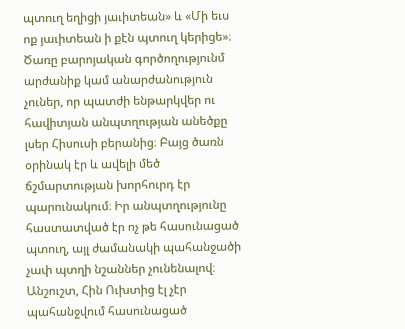պտուղ եղիցի յաւիտեան» և «Մի եւս ոք յաւիտեան ի քէն պտուղ կերիցե»։ Ծառը բարոյական գործողությունմ արժանիք կամ անարժանություն չուներ, որ պատժի ենթարկվեր ու հավիտյան անպտղության անեծքը լսեր Հիսուսի բերանից։ Բայց ծառն օրինակ էր և ավելի մեծ ճշմարտության խորհուրդ էր պարունակում։ Իր անպտղությունը հաստատված էր ոչ թե հասունացած պտուղ, այլ ժամանակի պահանջածի չափ պտղի նշաններ չունենալով։ Անշուշտ, Հին Ուխտից էլ չէր պահանջվում հասունացած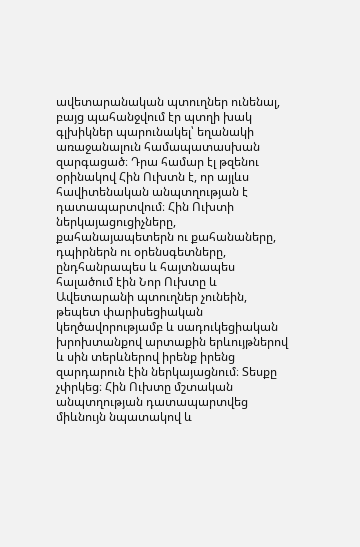ավետարանական պտուղներ ունենալ, բայց պահանջվում էր պտղի խակ գլխիկներ պարունակել՝ եղանակի առաջանալուն համապատասխան զարգացած։ Դրա համար էլ թզենու օրինակով Հին Ուխտն է, որ այլևս հավիտենական անպտղության է դատապարտվում։ Հին Ուխտի ներկայացուցիչները, քահանայապետերն ու քահանաները, դպիրներն ու օրենսգետները, ընդհանրապես և հայտնապես հալածում էին Նոր Ուխտը և Ավետարանի պտուղներ չունեին, թեպետ փարիսեցիական կեղծավորությամբ և սադուկեցիական խրոխտանքով արտաքին երևույթներով և սին տերևներով իրենք իրենց զարդարուն էին ներկայացնում։ Տեսքը չփրկեց։ Հին Ուխտը մշտական անպտղության դատապարտվեց միևնույն նպատակով և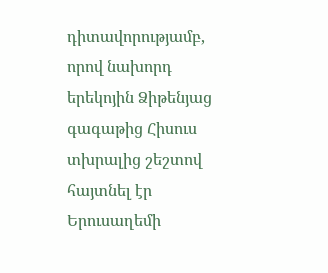դիտավորությամբ, որով նախորդ երեկոյին Ձիթենյաց գագաթից Հիսուս տխրալից շեշտով հայտնել էր Երուսաղեմի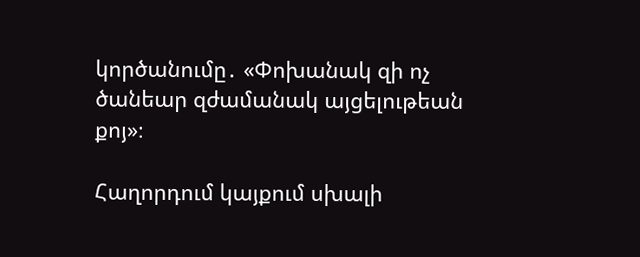կործանումը․ «Փոխանակ զի ոչ ծանեար զժամանակ այցելութեան քոյ»։

Հաղորդում կայքում սխալի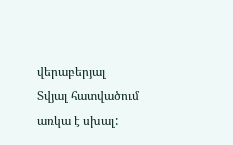վերաբերյալ
Տվյալ հատվածում առկա է սխալ: